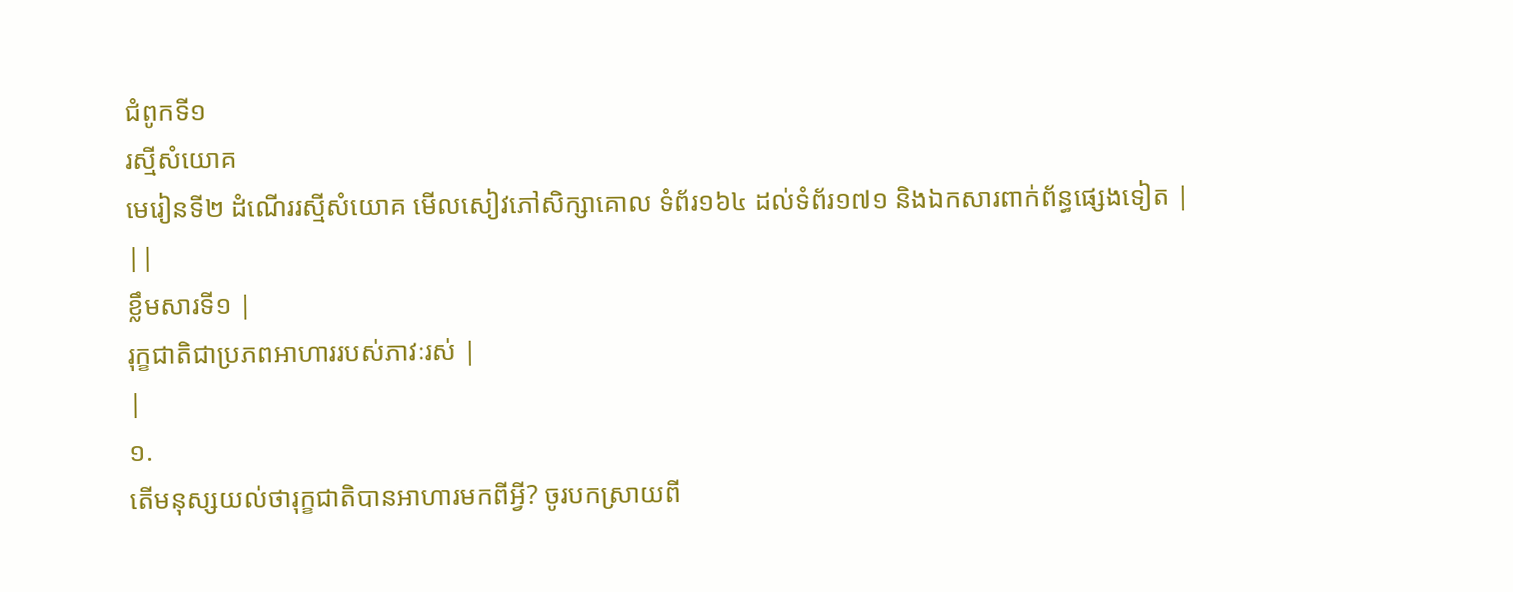ជំពូកទី១
រស្មីសំយោគ
មេរៀនទី២ ដំណើររស្មីសំយោគ មើលសៀវភៅសិក្សាគោល ទំព័រ១៦៤ ដល់ទំព័រ១៧១ និងឯកសារពាក់ព័ន្ធផ្សេងទៀត |
||
ខ្លឹមសារទី១ |
រុក្ខជាតិជាប្រភពអាហាររបស់ភាវៈរស់ |
|
១.
តើមនុស្សយល់ថារុក្ខជាតិបានអាហារមកពីអ្វី? ចូរបកស្រាយពី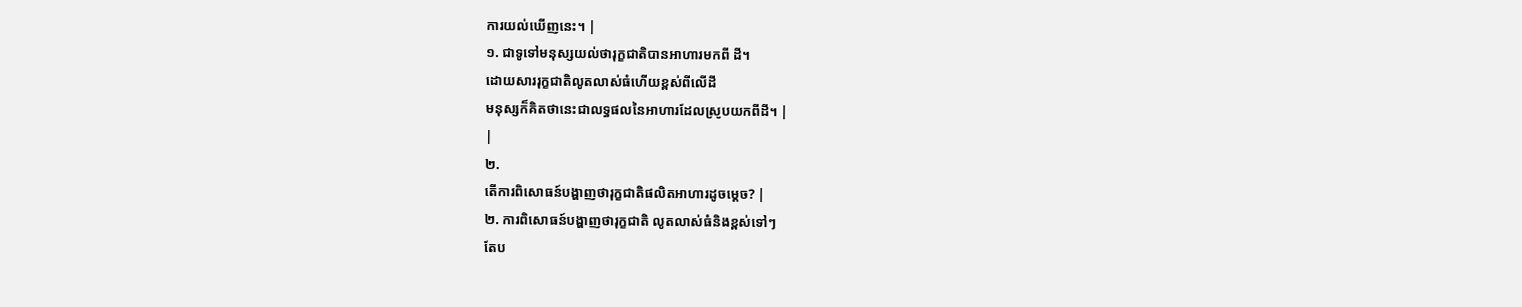ការយល់ឃើញនេះ។ |
១. ជាទូទៅមនុស្សយល់ថារុក្ខជាតិបានអាហារមកពី ដី។
ដោយសាររុក្ខជាតិលូតលាស់ធំហើយខ្ពស់ពីលើដី
មនុស្សក៏គិតថានេះជាលទ្ធផលនៃអាហារដែលស្រូបយកពីដី។ |
|
២.
តើការពិសោធន៍បង្ហាញថារុក្ខជាតិផលិតអាហារដូចម្ដេច? |
២. ការពិសោធន៍បង្ហាញថារុក្ខជាតិ លូតលាស់ធំនិងខ្ពស់ទៅៗ
តែប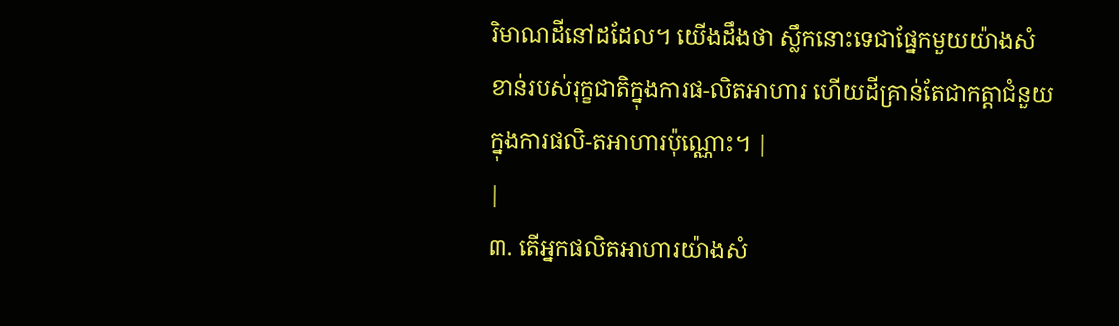រិមាណដីនៅដដែល។ យើងដឹងថា ស្លឹកនោះទេជាផ្នែកមួយយ៉ាងសំខាន់របស់រុក្ខជាតិក្នុងការផ-លិតអាហារ ហើយដីគ្រាន់តែជាកត្តាជំនួយក្នុងការផលិ-តអាហារប៉ុណ្ណោះ។ |
|
៣. តើអ្នកផលិតអាហារយ៉ាងសំ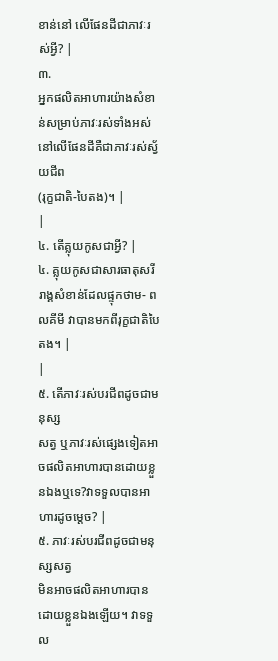ខាន់នៅ លើផែនដីជាភាវៈរស់អ្វី? |
៣.
អ្នកផលិតអាហារយ៉ាងសំខាន់សម្រាប់ភាវៈរស់ទាំងអស់នៅលើផែនដីគឺជាភាវៈរស់ស្វ័យជីព
(រុក្ខជាតិ-បៃតង)។ |
|
៤. តើគ្លុយកូសជាអ្វី? |
៤. គ្លុយកូសជាសារធាតុសរីរាង្គសំខាន់ដែលផ្ទុកថាម- ពលគីមី វាបានមកពីរុក្ខជាតិបៃតង។ |
|
៥. តើភាវៈរស់បរជីពដូចជាមនុស្ស
សត្វ ឬភាវៈរស់ផ្សេងទៀតអាចផលិតអាហារបានដោយខ្លួនឯងឬទេ?វាទទួលបានអាហារដូចម្ដេច? |
៥. ភាវៈរស់បរជីពដូចជាមនុស្សសត្វ
មិនអាចផលិតអាហារបានដោយខ្លួនឯងឡើយ។ វាទទួល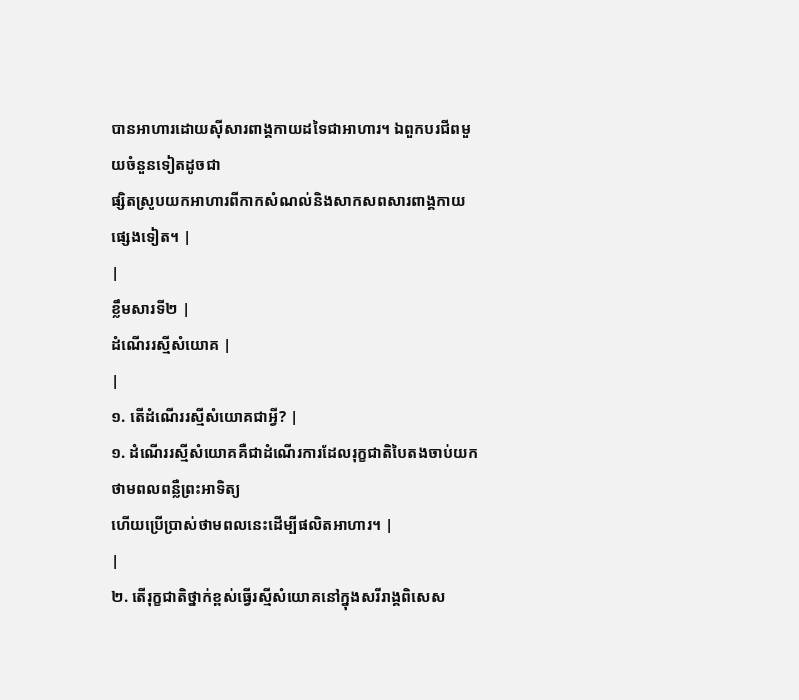បានអាហារដោយស៊ីសារពាង្គកាយដទៃជាអាហារ។ ឯពួកបរជីពមួយចំនួនទៀតដូចជា
ផ្សិតស្រូបយកអាហារពីកាកសំណល់និងសាកសពសារពាង្គកាយផ្សេងទៀត។ |
|
ខ្លឹមសារទី២ |
ដំណើររស្មីសំយោគ |
|
១. តើដំណើររស្មីសំយោគជាអ្វី? |
១. ដំណើររស្មីសំយោគគឺជាដំណើរការដែលរុក្ខជាតិបៃតងចាប់យកថាមពលពន្លឺព្រះអាទិត្យ
ហើយប្រើប្រាស់ថាមពលនេះដើម្បីផលិតអាហារ។ |
|
២. តើរុក្ខជាតិថ្នាក់ខ្ពស់ធ្វើរស្មីសំយោគនៅក្នុងសរីរាង្គពិសេស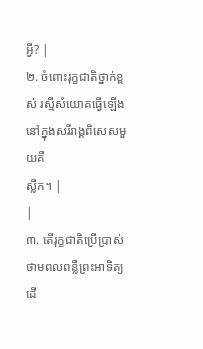អ្វី? |
២. ចំពោះរុក្ខជាតិថ្នាក់ខ្ពស់ រស្មីសំយោគធ្វើឡើងនៅក្នុងសរីរាង្គពិសេសមួយគឺ
ស្លឹក។ |
|
៣. តើរុក្ខជាតិប្រើប្រាស់ថាមពលពន្លឺព្រះអាទិត្យដើ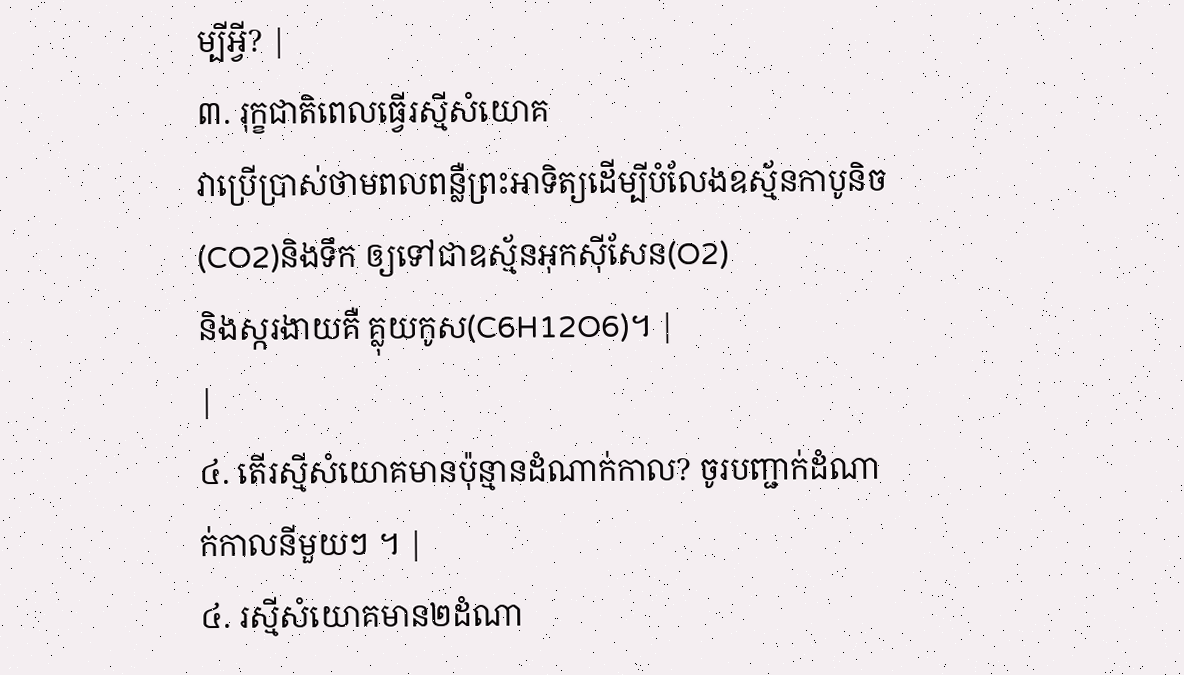ម្បីអ្វី? |
៣. រុក្ខជាតិពេលធ្វើរស្មីសំយោគ
វាប្រើប្រាស់ថាមពលពន្លឺព្រះអាទិត្យដើម្បីបំលែងឧស្ម័នកាបូនិច(CO2)និងទឹក ឲ្យទៅជាឧស្ម័នអុកស៊ីសែន(O2)
និងស្ករងាយគឺ គ្លុយកូស(C6H12O6)។ |
|
៤. តើរស្មីសំយោគមានប៉ុន្មានដំណាក់កាល? ចូរបញ្ជាក់ដំណាក់កាលនីមួយៗ ។ |
៤. រស្មីសំយោគមាន២ដំណា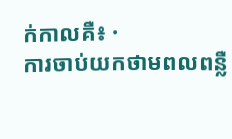ក់កាលគឺ៖ ·
ការចាប់យកថាមពលពន្លឺ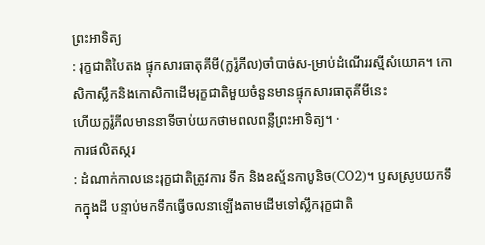ព្រះអាទិត្យ
: រុក្ខជាតិបៃតង ផ្ទុកសារធាតុគីមី(ក្លរ៉ូភីល)ចាំបាច់ស-ម្រាប់ដំណើររស្មីសំយោគ។ កោសិកាស្លឹកនិងកោសិកាដើមរុក្ខជាតិមួយចំនួនមានផ្ទុកសារធាតុគីមីនេះ
ហើយក្លរ៉ូភីលមាននាទីចាប់យកថាមពលពន្លឺព្រះអាទិត្យ។ ·
ការផលិតស្ករ
: ដំណាក់កាលនេះរុក្ខជាតិត្រូវការ ទឹក និងឧស្ម័នកាបូនិច(CO2)។ ឫសស្រូបយកទឹកក្នុងដី បន្ទាប់មកទឹកធ្វើចលនាឡើងតាមដើមទៅស្លឹករុក្ខជាតិ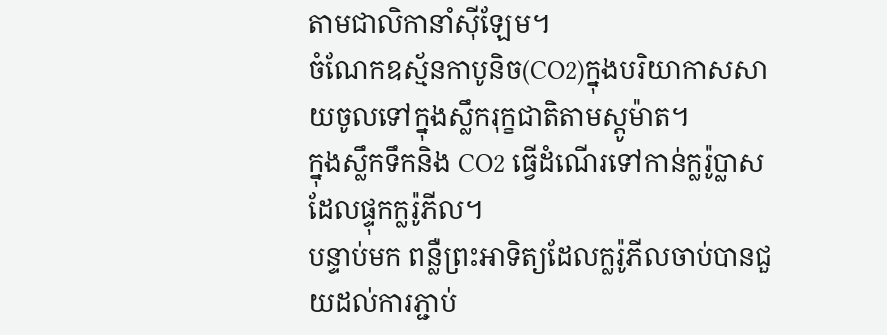តាមជាលិកានាំស៊ីឡែម។
ចំណែកឧស្ម័នកាបូនិច(CO2)ក្នុងបរិយាកាសសាយចូលទៅក្នុងស្លឹករុក្ខជាតិតាមស្តូម៉ាត។
ក្នុងស្លឹកទឹកនិង CO2 ធ្វើដំណើរទៅកាន់ក្លរ៉ូប្លាសដែលផ្ទុកក្លរ៉ូភីល។
បន្ទាប់មក ពន្លឺព្រះអាទិត្យដែលក្លរ៉ូភីលចាប់បានជួយដល់ការភ្ជាប់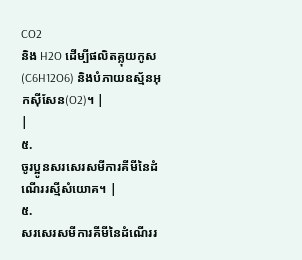CO2
និង H2O ដើម្បីផលិតគ្លុយកូស(C6H12O6) និងបំភាយឧស្ម័នអុកស៊ីសែន(O2)។ |
|
៥.
ចូរប្អូនសរសេរសមីការគីមីនៃដំណើររស្មីសំយោគ។ |
៥.
សរសេរសមីការគីមីនៃដំណើររ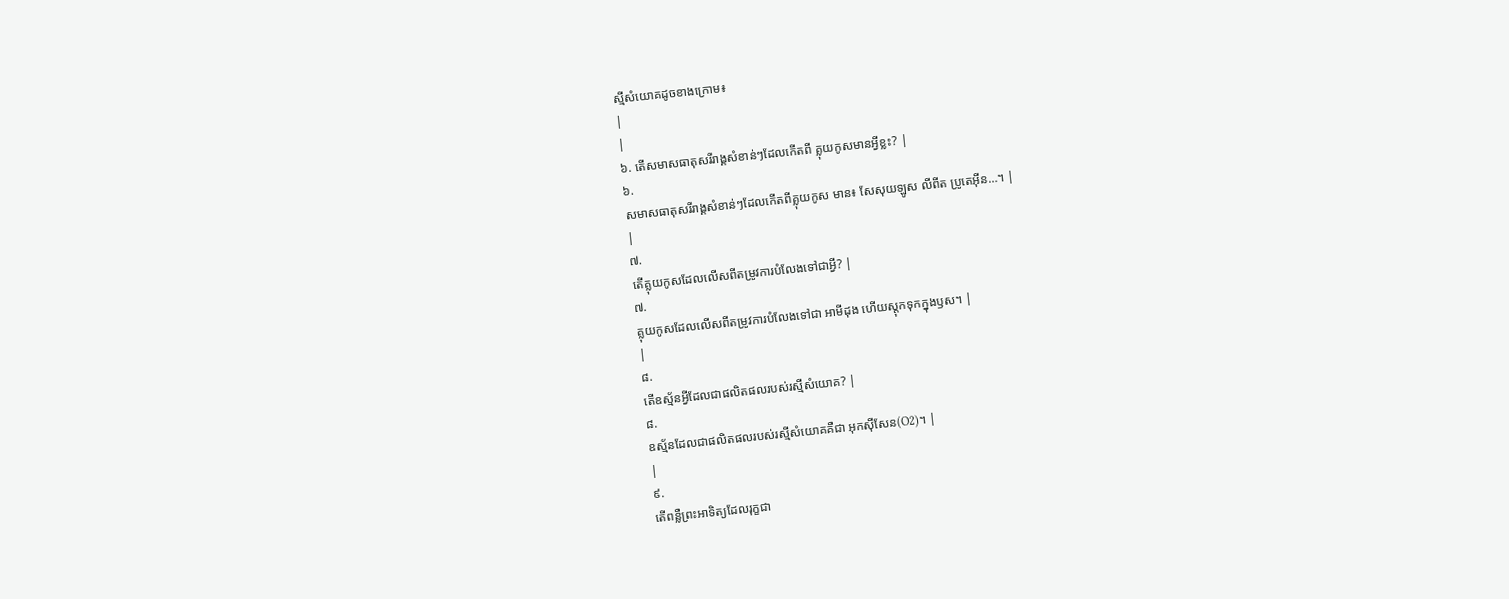ស្មីសំយោគដូចខាងក្រោម៖
|
|
៦. តើសមាសធាតុសរីរាង្គសំខាន់ៗដែលកើតពី គ្លុយកូសមានអ្វីខ្លះ? |
៦.
សមាសធាតុសរីរាង្គសំខាន់ៗដែលកើតពីគ្លុយកូស មាន៖ សែសុយឡូស លីពីត ប្រូតេអ៊ីន…។ |
|
៧.
តើគ្លុយកូសដែលលើសពីតម្រូវការបំលែងទៅជាអ្វី? |
៧.
គ្លុយកូសដែលលើសពីតម្រូវការបំលែងទៅជា អាមីដុង ហើយស្តុកទុកក្នុងឫស។ |
|
៨.
តើឧស្ម័នអ្វីដែលជាផលិតផលរបស់រស្មីសំយោគ? |
៨.
ឧស្ម័នដែលជាផលិតផលរបស់រស្មីសំយោគគឺជា អុកស៊ីសែន(O2)។ |
|
៩.
តើពន្លឺព្រះអាទិត្យដែលរុក្ខជា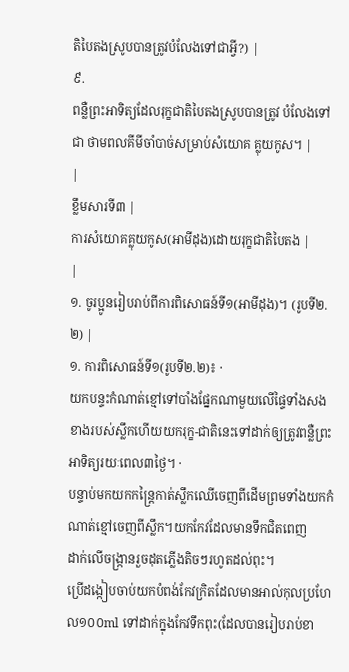តិបៃតងស្រូបបានត្រូវបំលែងទៅជាអ្វី?) |
៩.
ពន្លឺព្រះអាទិត្យដែលរុក្ខជាតិបៃតងស្រូបបានត្រូវ បំលែងទៅជា ថាមពលគីមីចាំបាច់សម្រាប់សំយោគ គ្លុយកូស។ |
|
ខ្លឹមសារទី៣ |
ការសំយោគគ្លុយកូស(អាមីដុង)ដោយរុក្ខជាតិបៃតង |
|
១. ចូរប្អូនរៀបរាប់ពីការពិសោធន៍ទី១(អាមីដុង)។ (រូបទី២.២) |
១. ការពិសោធន៍ទី១(រូបទី២.២)៖ ·
យកបន្ទះកំណាត់ខ្មៅទៅបាំងផ្នែកណាមួយលើផ្ទៃទាំងសងខាងរបស់ស្លឹកហើយយករុក្ខ-ជាតិនេះទៅដាក់ឲ្យត្រូវពន្លឺព្រះអាទិត្យរយៈពេល៣ថ្ងៃ។ ·
បន្ទាប់មកយកកន្ត្រៃកាត់ស្លឹកឈើចេញពីដើមព្រមទាំងយកកំណាត់ខ្មៅចេញពីស្លឹក។យកកែវដែលមានទឹកជិតពេញ
ដាក់លើចង្រ្កានរួចដុតភ្លើងតិចៗរហូតដល់ពុះ។
ប្រើដង្កៀបចាប់យកបំពង់កែវក្រិតដែលមានអាល់កុលប្រហែល១០០ml ទៅដាក់ក្នុងកែវទឹកពុះ(ដែលបានរៀបរាប់ខា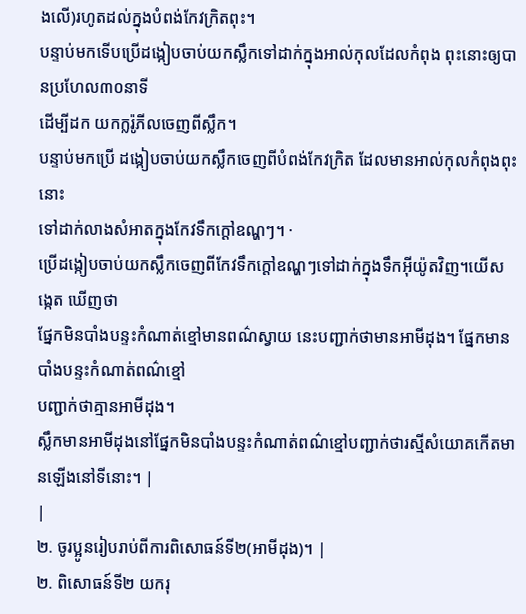ងលើ)រហូតដល់ក្នុងបំពង់កែវក្រិតពុះ។
បន្ទាប់មកទើបប្រើដង្កៀបចាប់យកស្លឹកទៅដាក់ក្នុងអាល់កុលដែលកំពុង ពុះនោះឲ្យបានប្រហែល៣០នាទី
ដើម្បីដក យកក្លរ៉ូភីលចេញពីស្លឹក។
បន្ទាប់មកប្រើ ដង្កៀបចាប់យកស្លឹកចេញពីបំពង់កែវក្រិត ដែលមានអាល់កុលកំពុងពុះនោះ
ទៅដាក់លាងសំអាតក្នុងកែវទឹកក្ដៅឧណ្ហៗ។ ·
ប្រើដង្កៀបចាប់យកស្លឹកចេញពីកែវទឹកក្ដៅឧណ្ហៗទៅដាក់ក្នុងទឹកអ៊ីយ៉ូតវិញ។យើសង្កេត ឃើញថា
ផ្នែកមិនបាំងបន្ទះកំណាត់ខ្មៅមានពណ៌ស្វាយ នេះបញ្ជាក់ថាមានអាមីដុង។ ផ្នែកមានបាំងបន្ទះកំណាត់ពណ៌ខ្មៅ
បញ្ជាក់ថាគ្មានអាមីដុង។
ស្លឹកមានអាមីដុងនៅផ្នែកមិនបាំងបន្ទះកំណាត់ពណ៌ខ្មៅបញ្ជាក់ថារស្មីសំយោគកើតមានឡើងនៅទីនោះ។ |
|
២. ចូរប្អូនរៀបរាប់ពីការពិសោធន៍ទី២(អាមីដុង)។ |
២. ពិសោធន៍ទី២ យករុ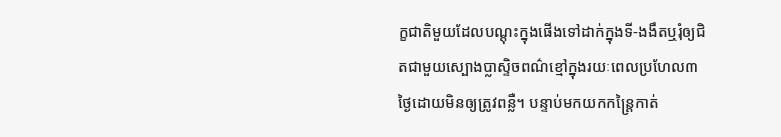ក្ខជាតិមួយដែលបណ្ដុះក្នុងផើងទៅដាក់ក្នុងទី-ងងឹតឬរុំឲ្យជិតជាមួយស្បោងប្លាស្ទិចពណ៌ខ្មៅក្នុងរយៈពេលប្រហែល៣ថ្ងៃដោយមិនឲ្យត្រូវពន្លឺ។ បន្ទាប់មកយកកន្ត្រៃកាត់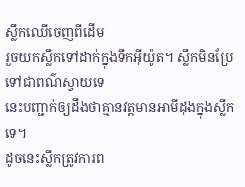ស្លឹកឈើចេញពីដើម
រួចយកស្លឹកទៅដាក់ក្នុងទឹកអ៊ីយ៉ូត។ ស្លឹកមិនប្រែទៅជាពណ៌ស្វាយទេ
នេះបញ្ជាក់ឲ្យដឹងថាគ្មានវត្តមានអាមីដុងក្នុងស្លឹកទេ។
ដូចនេះស្លឹកត្រូវការព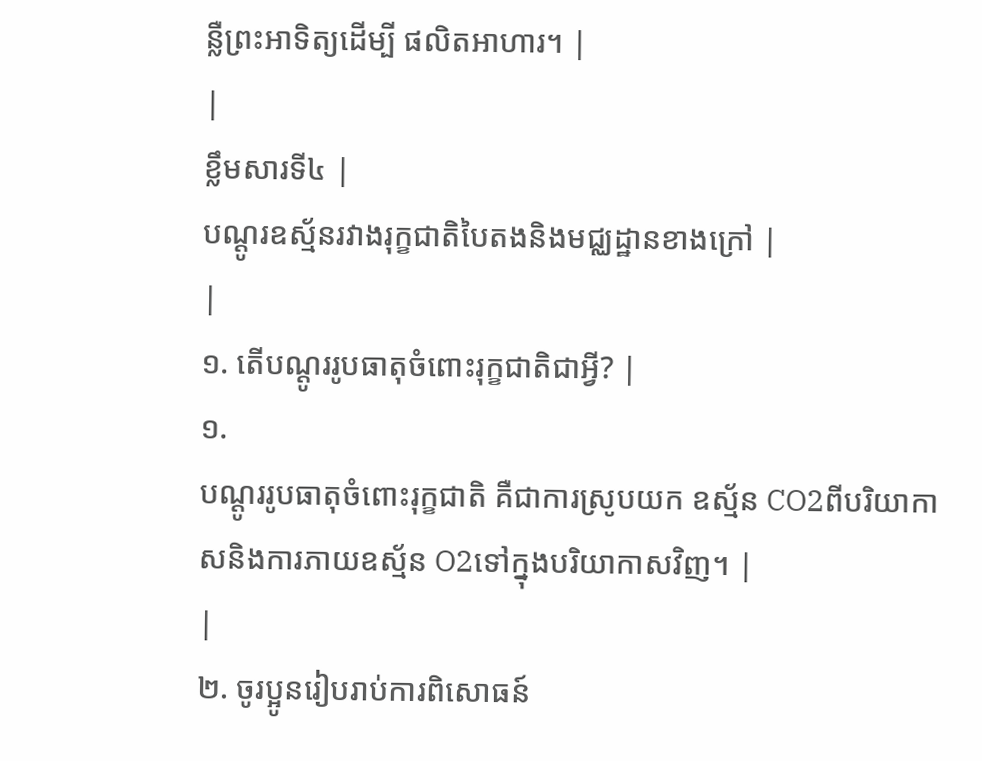ន្លឺព្រះអាទិត្យដើម្បី ផលិតអាហារ។ |
|
ខ្លឹមសារទី៤ |
បណ្ដូរឧស្ម័នរវាងរុក្ខជាតិបៃតងនិងមជ្ឈដ្ឋានខាងក្រៅ |
|
១. តើបណ្ដូររូបធាតុចំពោះរុក្ខជាតិជាអ្វី? |
១.
បណ្ដូររូបធាតុចំពោះរុក្ខជាតិ គឺជាការស្រូបយក ឧស្ម័ន CO2ពីបរិយាកាសនិងការភាយឧស្ម័ន O2ទៅក្នុងបរិយាកាសវិញ។ |
|
២. ចូរប្អូនរៀបរាប់ការពិសោធន៍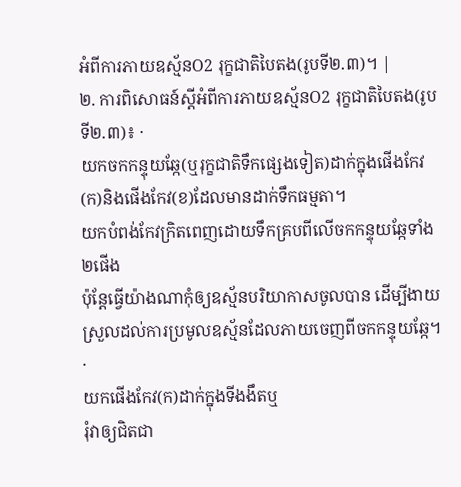អំពីការភាយឧស្ម័នO2 រុក្ខជាតិបៃតង(រូបទី២.៣)។ |
២. ការពិសោធន៍ស្ដីអំពីការភាយឧស្ម័នO2 រុក្ខជាតិបៃតង(រូបទី២.៣)៖ ·
យកចកកន្ទុយឆ្កែ(ឬរុក្ខជាតិទឹកផ្សេងទៀត)ដាក់ក្នុងផើងកែវ(ក)និងផើងកែវ(ខ)ដែលមានដាក់ទឹកធម្មតា។
យកបំពង់កែវក្រិតពេញដោយទឹកគ្របពីលើចកកន្ទុយឆ្កែទាំង២ផើង
ប៉ុន្តែធ្វើយ៉ាងណាកុំឲ្យឧស្ម័នបរិយាកាសចូលបាន ដើម្បីងាយស្រួលដល់ការប្រមូលឧស្ម័នដែលភាយចេញពីចកកន្ទុយឆ្កែ។ ·
យកផើងកែវ(ក)ដាក់ក្នុងទីងងឹតឬ
រុំវាឲ្យជិតជា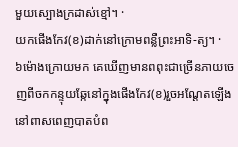មួយស្បោងក្រដាស់ខ្មៅ។ ·
យកផើងកែវ(ខ)ដាក់នៅក្រោមពន្លឺព្រះអាទិ-ត្យ។ ·
៦ម៉ោងក្រោយមក គេឃើញមានពពុះជាច្រើនភាយចេញពីចកកន្ទុយឆ្កែនៅក្នុងផើងកែវ(ខ)រួចអណ្ដែតឡើងនៅពាសពេញបាតបំព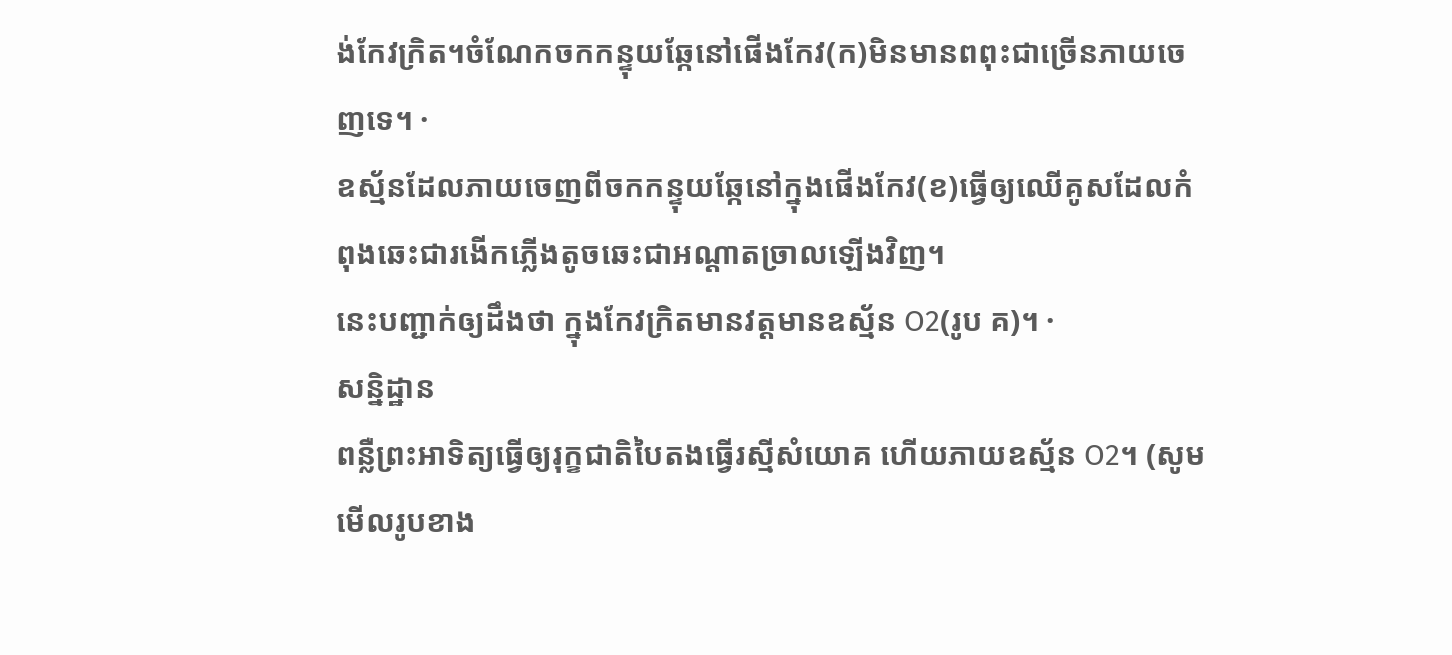ង់កែវក្រិត។ចំណែកចកកន្ទុយឆ្កែនៅផើងកែវ(ក)មិនមានពពុះជាច្រើនភាយចេញទេ។ ·
ឧស្ម័នដែលភាយចេញពីចកកន្ទុយឆ្កែនៅក្នុងផើងកែវ(ខ)ធ្វើឲ្យឈើគូសដែលកំពុងឆេះជារងើកភ្លើងតូចឆេះជាអណ្ដាតច្រាលឡើងវិញ។
នេះបញ្ជាក់ឲ្យដឹងថា ក្នុងកែវក្រិតមានវត្តមានឧស្ម័ន O2(រូប គ)។ ·
សន្និដ្ឋាន
ពន្លឺព្រះអាទិត្យធ្វើឲ្យរុក្ខជាតិបៃតងធ្វើរស្មីសំយោគ ហើយភាយឧស្ម័ន O2។ (សូមមើលរូបខាង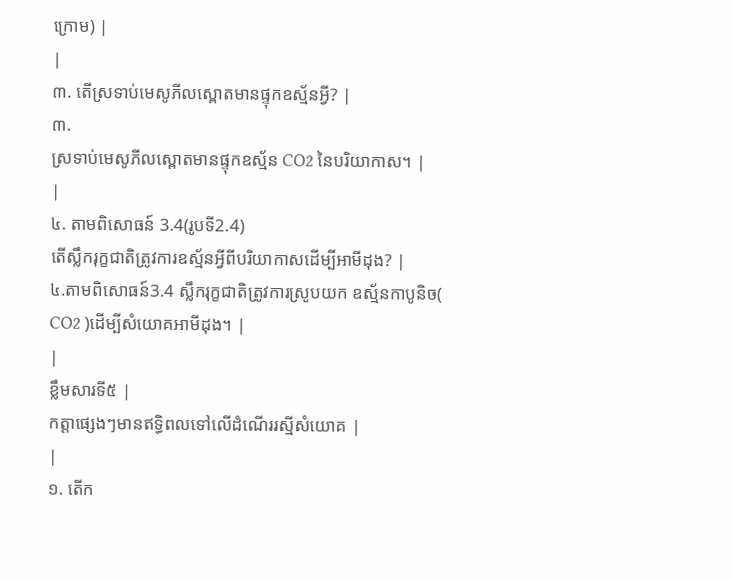ក្រោម) |
|
៣. តើស្រទាប់មេសូភីលស្ពោតមានផ្ទុកឧស្ម័នអ្វី? |
៣.
ស្រទាប់មេសូភីលស្ពោតមានផ្ទុកឧស្ម័ន CO2 នៃបរិយាកាស។ |
|
៤. តាមពិសោធន៍ 3.4(រូបទី2.4)
តើស្លឹករុក្ខជាតិត្រូវការឧស្ម័នអ្វីពីបរិយាកាសដើម្បីអាមីដុង? |
៤.តាមពិសោធន៍3.4 ស្លឹករុក្ខជាតិត្រូវការស្រូបយក ឧស្ម័នកាបូនិច( CO2 )ដើម្បីសំយោគអាមីដុង។ |
|
ខ្លឹមសារទី៥ |
កត្តាផ្សេងៗមានឥទ្ធិពលទៅលើដំណើររស្មីសំយោគ |
|
១. តើក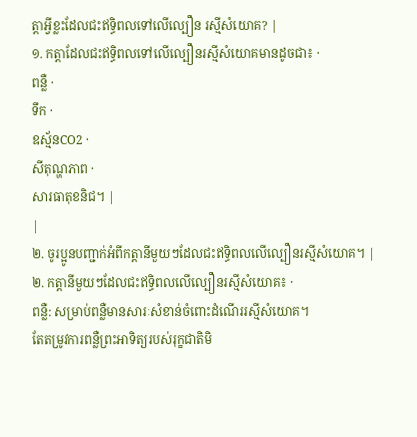ត្តាអ្វីខ្លះដែលជះឥទ្ធិពលទៅលើល្បឿន រស្មីសំយោគ? |
១. កត្តាដែលជះឥទ្ធិពលទៅលើល្បឿនរស្មីសំយោគមានដូចជា៖ ·
ពន្លឺ ·
ទឹក ·
ឧស្ម័នCO2 ·
សីតុណ្ហភាព ·
សារធាតុខនិជ។ |
|
២. ចូរប្អូនបញ្ជាក់អំពីកត្តានីមួយៗដែលជះឥទ្ធិពលលើល្បឿនរស្មីសំយោគ។ |
២. កត្តានីមួយៗដែលជះឥទ្ធិពលលើល្បឿនរស្មីសំយោគ៖ ·
ពន្លឺ: សម្រាប់ពន្លឺមានសារៈសំខាន់ចំពោះដំណើររស្មីសំយោគ។
តែតម្រូវការពន្លឺព្រះអាទិត្យរបស់រុក្ខជាតិមិ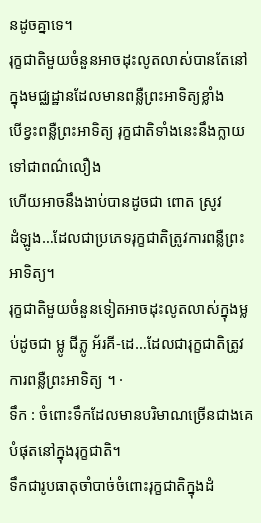នដូចគ្នាទេ។
រុក្ខជាតិមួយចំនួនអាចដុះលូតលាស់បានតែនៅក្នុងមជ្ឈដ្ឋានដែលមានពន្លឺព្រះអាទិត្យខ្លាំង
បើខ្វះពន្លឺព្រះអាទិត្យ រុក្ខជាតិទាំងនេះនឹងក្លាយទៅជាពណ៌លឿង
ហើយអាចនឹងងាប់បានដូចជា ពោត ស្រូវ
ដំឡូង…ដែលជាប្រភេទរុក្ខជាតិត្រូវការពន្លឺព្រះអាទិត្យ។
រុក្ខជាតិមួយចំនួនទៀតអាចដុះលូតលាស់ក្នុងម្លប់ដូចជា ម្លូ ជីភ្លូ អ័រគី-ដេ…ដែលជារុក្ខជាតិត្រូវការពន្លឺព្រះអាទិត្យ ។ ·
ទឹក : ចំពោះទឹកដែលមានបរិមាណច្រើនជាងគេបំផុតនៅក្នុងរុក្ខជាតិ។
ទឹកជារូបធាតុចាំបាច់ចំពោះរុក្ខជាតិក្នុងដំ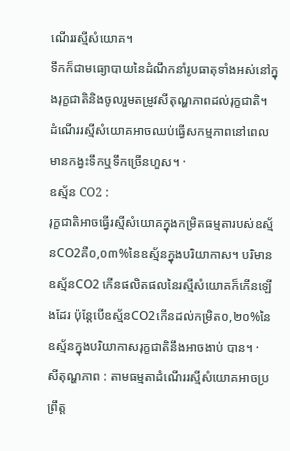ណើររស្មីសំយោគ។
ទឹកក៏ជាមធ្យោបាយនៃដំណឹកនាំរូបធាតុទាំងអស់នៅក្នុងរុក្ខជាតិនិងចូលរួមតម្រូវសីតុណ្ហភាពដល់រុក្ខជាតិ។
ដំណើររស្មីសំយោគអាចឈប់ធ្វើសកម្មភាពនៅពេលមានកង្វះទឹកឬទឹកច្រើនហួស។ ·
ឧស្ម័ន CO2 :
រុក្ខជាតិអាចធ្វើរស្មីសំយោគក្នុងកម្រិតធម្មតារបស់ឧស្ម័នCO2គឺ០,០៣%នៃឧស្ម័នក្នុងបរិយាកាស។ បរិមានឧស្ម័នCO2 កើនផលិតផលនៃរស្មីសំយោគក៏កើនឡើងដែរ ប៉ុន្តែបើឧស្ម័នCO2កើនដល់កម្រិត០,២០%នៃឧស្ម័នក្នុងបរិយាកាសរុក្ខជាតិនឹងអាចងាប់ បាន។ ·
សីតុណ្ហភាព : តាមធម្មតាដំណើររស្មីសំយោគអាចប្រព្រឹត្ត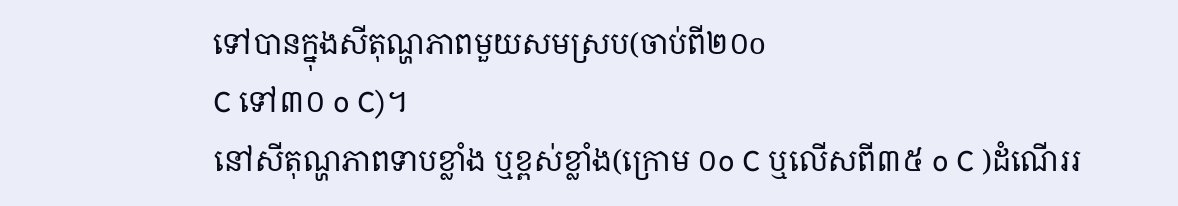ទៅបានក្នុងសីតុណ្ហភាពមួយសមស្រប(ចាប់ពី២០o
C ទៅ៣០ o C)។
នៅសីតុណ្ហភាពទាបខ្លាំង ឬខ្ពស់ខ្លាំង(ក្រោម ០o C ឬលើសពី៣៥ o C )ដំណើររ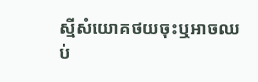ស្មីសំយោគថយចុះឬអាចឈប់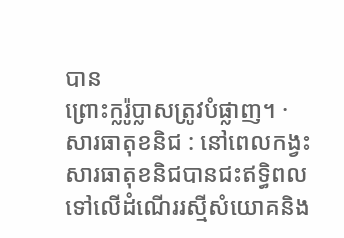បាន
ព្រោះក្លរ៉ូប្លាសត្រូវបំផ្លាញ។ ·
សារធាតុខនិជ : នៅពេលកង្វះសារធាតុខនិជបានជះឥទ្ធិពលទៅលើដំណើររស្មីសំយោគនិង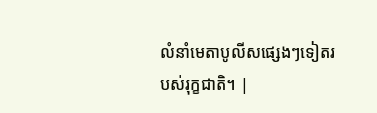លំនាំមេតាបូលីសផ្សេងៗទៀតរបស់រុក្ខជាតិ។ |